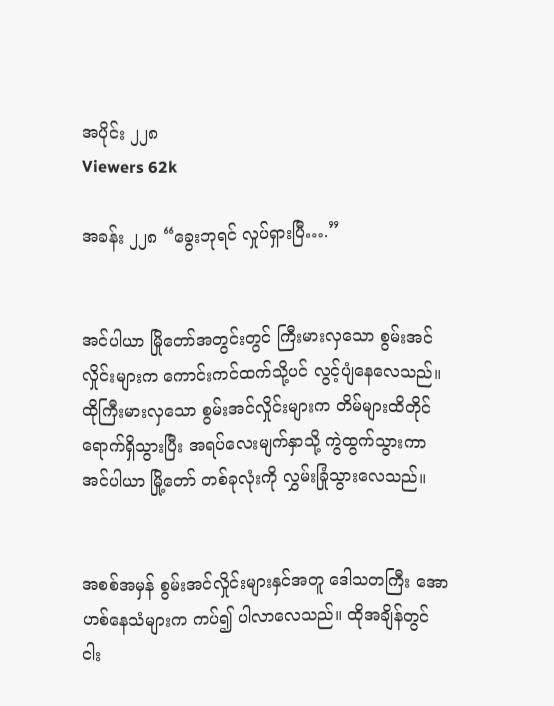အပိုင်း ၂၂၈
Viewers 62k

အခန်း ၂၂၈ “ခွေးဘုရင် လှုပ်ရှားပြီ….”


အင်ပါယာ မြိုတော်အတွင်းတွင် ကြီးမားလှသော စွမ်းအင်လှိုင်းများက ကောင်းကင်ထက်သို့ပင် လွင့်ပျံနေလေသည်။ ထိုကြီးမားလှသော စွမ်းအင်လှိုင်းများက တိမ်များထိတိုင် ရောက်ရှိသွားပြီး အရပ်လေးမျက်နှာသို့ ကွဲထွက်သွားကာ အင်ပါယာ မြို့တော် တစ်ခုလုံးကို လွှမ်းခြုံသွားလေသည်။


အစစ်အမှန် စွမ်းအင်လှိုင်းများနှင်အတူ ဒေါသတကြီး အောဟစ်နေသံများက ကပ်၍ ပါလာလေသည်။ ထိုအချိန်တွင် ငါး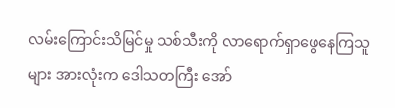လမ်းကြောင်းသိမြင်မှု သစ်သီးကို လာရောက်ရှာဖွေနေကြသူများ အားလုံးက ဒေါသတကြီး အော်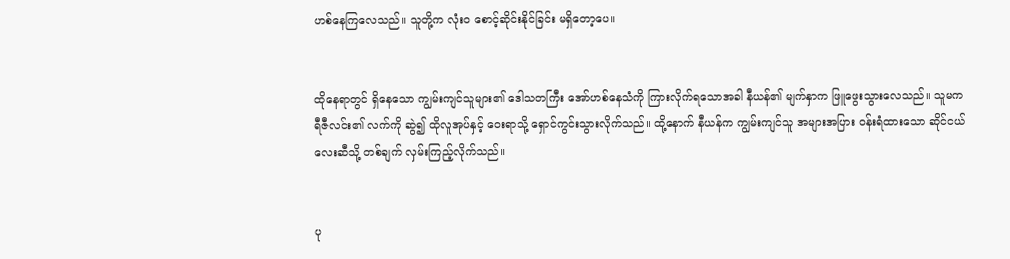ဟစ်နေကြလေသည်။ သူတို့က လုံး၀ စောင့်ဆိုင်းနိုင်ခြင်း မရှိတော့ပေ။


ထိုနေရာတွင် ရှိနေသော ကျွမ်းကျင်သူများ၏ ဒေါသတကြီး အော်ဟစ်နေသံကို ကြားလိုက်ရသောအခါ နီယန်၏ မျက်နှာက ဖြူဖွေးသွားလေသည်။ သူမက ရီဇီလင်း၏ လက်ကို ဆွဲ၍ ထိုလူအုပ်နှင့် ဝေးရာသို့ ရှောင်ကွင်းသွားလိုက်သည်။ ထို့နောက် နီယန်က ကျွမ်းကျင်သူ အများအပြား ၀န်းရံထားသော ဆိုင်ငယ်လေးဆီသို့ တစ်ချက် လှမ်းကြည့်လိုက်သည်။


ပု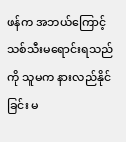ဖန်က အဘယ်ကြောင့် သစ်သီးမရောင်းရသည်ကို သူမက နားလည်နိုင်ခြင်း မ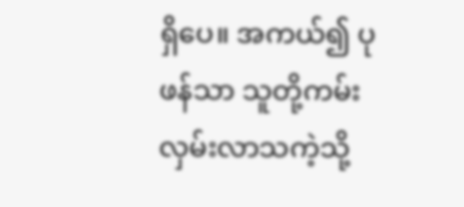ရှိပေ။ အကယ်၍ ပုဖန်သာ သူတို့ကမ်းလှမ်းလာသကဲ့သို့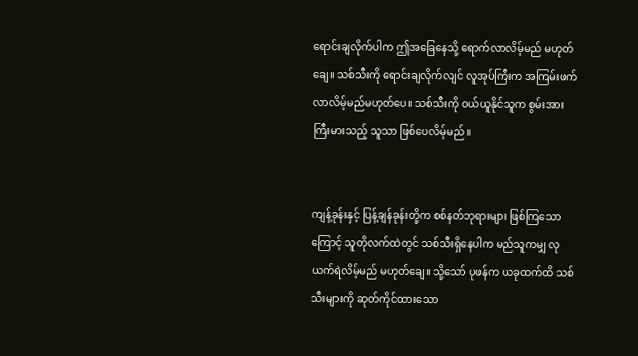ရောင်းချလိုက်ပါက ဤအခြေနေသို့ ရောက်လာလိမ့်မည် မဟုတ်ချေ။ သစ်သီးကို ရောင်းချလိုက်လျင် လူအုပ်ကြီးက အကြမ်းဖက်လာလိမ့်မည်မဟုတ်ပေ။ သစ်သီးကို ၀ယ်ယူနိုင်သူက စွမ်းအားကြီးမားသည့် သူသာ ဖြစ်ပေလိမ့်မည်။


ကျန့်ခုန်းနှင့် ပြန့်ချန်ခုန်းတို့က စစ်နတ်ဘုရားများ ဖြစ်ကြသောကြောင့် သူတိုလက်ထဲတွင် သစ်သီးရှိနေပါက မည်သူကမျှ လုယက်ရဲလိမ့်မည် မဟုတ်ချေ။ သို့သော် ပုဖန်က ယခုထက်ထိ သစ်သီးများကို ဆုတ်ကိုင်ထားသော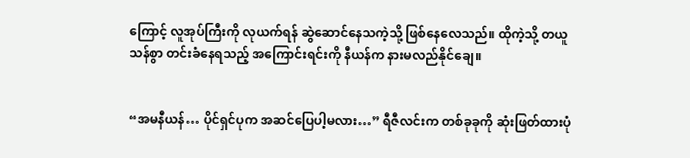ကြောင့် လူအုပ်ကြီးကို လုယက်ရန် ဆွဲဆောင်နေသကဲ့သို့ ဖြစ်နေလေသည်။ ထိုကဲ့သို့ တယူသန်စွာ တင်းခံနေရသည့် အကြောင်းရင်းကို နီယန်က နားမလည်နိုင်ချေ။


“အမနီယန်… ပိုင်ရှင်ပုက အဆင်ပြေပါ့မလား…” ရီဇီလင်းက တစ်ခုခုကို ဆုံးဖြတ်ထားပုံ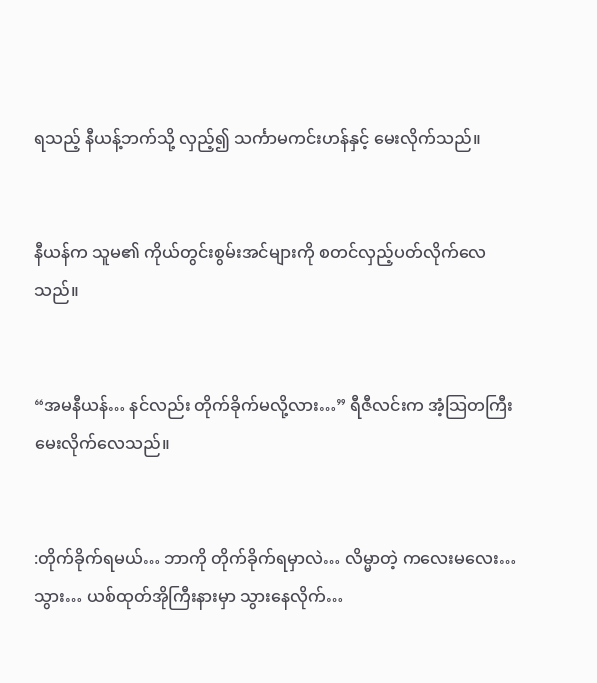ရသည့် နီယန့်ဘက်သို့ လှည့်၍ သင်္ကာမကင်းဟန်နှင့် မေးလိုက်သည်။


နီယန်က သူမ၏ ကိုယ်တွင်းစွမ်းအင်များကို စတင်လှည့်ပတ်လိုက်လေသည်။


“အမနီယန်… နင်လည်း တိုက်ခိုက်မလို့လား…” ရီဇီလင်းက အံ့သြတကြီး မေးလိုက်လေသည်။


:တိုက်ခိုက်ရမယ်… ဘာကို တိုက်ခိုက်ရမှာလဲ… လိမ္မာတဲ့ ကလေးမလေး… သွား… ယစ်ထုတ်အိုကြီးနားမှာ သွားနေလိုက်…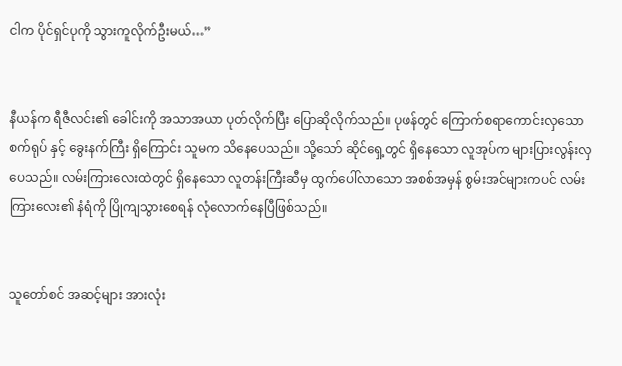ငါက ပိုင်ရှင်ပုကို သွားကူလိုက်ဦးမယ်…”


နီယန်က ရီဇီလင်း၏ ခေါင်းကို အသာအယာ ပုတ်လိုက်ပြီး ပြောဆိုလိုက်သည်။ ပုဖန်တွင် ကြောက်စရာကောင်းလှသော စက်ရုပ် နှင့် ခွေးနက်ကြီး ရှိကြောင်း သူမက သိနေပေသည်။ သို့သော် ဆိုင်ရှေ့တွင် ရှိနေသော လူအုပ်က များပြားလွန်းလှပေသည်။ လမ်းကြားလေးထဲတွင် ရှိနေသော လူတန်းကြီးဆီမှ ထွက်ပေါ်လာသော အစစ်အမှန် စွမ်းအင်များကပင် လမ်းကြားလေး၏ နံရံကို ပြိုကျသွားစေရန် လုံလောက်နေပြီဖြစ်သည်။


သူတော်စင် အဆင့်များ အားလုံး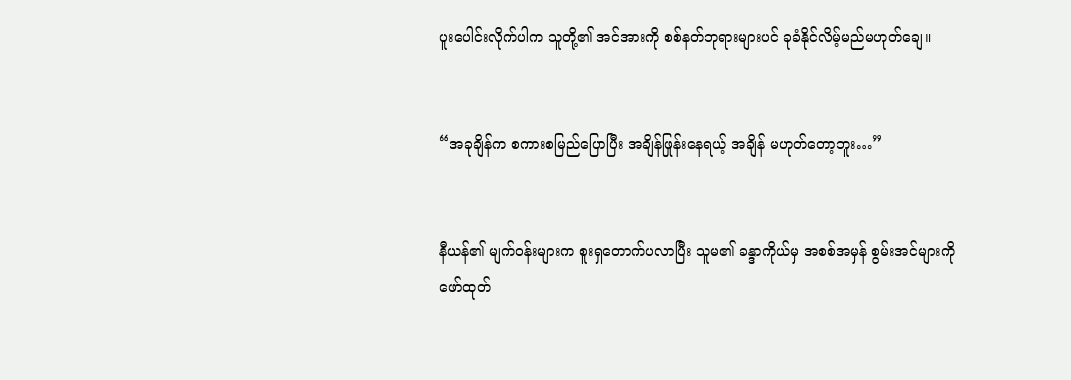ပူးပေါင်းလိုက်ပါက သူတို့၏ အင်အားကို စစ်နတ်ဘုရားများပင် ခုခံနိုင်လိမ့်မည်မဟုတ်ချေ။


“အခုချိန်က စကားစမြည်ပြောပြီး အချိန်ဖြုန်းနေရယ့် အချိန် မဟုတ်တော့ဘူး…”


နီယန်၏ မျက်၀န်းများက စူးရှတောက်ပလာပြီး သူမ၏ ခန္ဒာကိုယ်မှ အစစ်အမှန် စွမ်းအင်များကို ဖော်ထုတ်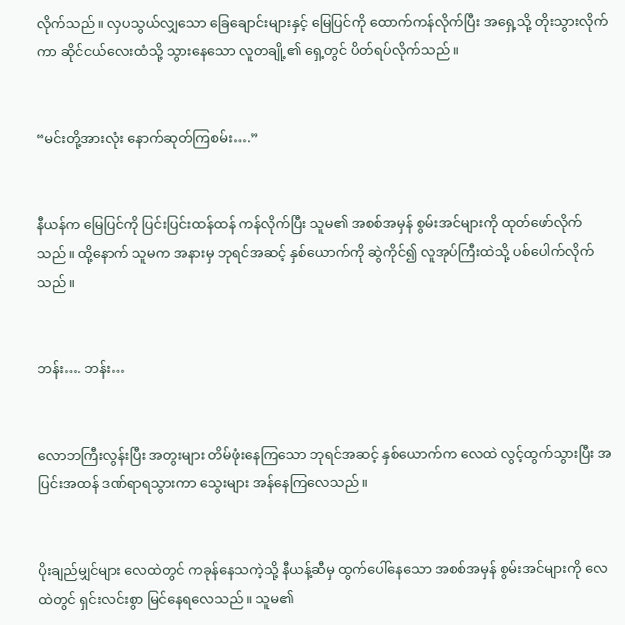လိုက်သည်။ လှပသွယ်လျှသော ခြေချောင်းများနှင့် မြေပြင်ကို ထောက်ကန်လိုက်ပြီး အရှေ့သို့ တိုးသွားလိုက်ကာ ဆိုင်ငယ်လေးထံသို့ သွားနေသော လူတချို့၏ ရှေ့တွင် ပိတ်ရပ်လိုက်သည်။


“မင်းတို့အားလုံး နောက်ဆုတ်ကြစမ်း….”


နီယန်က မြေပြင်ကို ပြင်းပြင်းထန်ထန် ကန်လိုက်ပြီး သူမ၏ အစစ်အမှန် စွမ်းအင်များကို ထုတ်ဖော်လိုက်သည်။ ထို့နောက် သူမက အနားမှ ဘုရင်အဆင့် နှစ်ယောက်ကို ဆွဲကိုင်၍ လူအုပ်ကြီးထဲသို့ ပစ်ပေါက်လိုက်သည်။


ဘန်း…. ဘန်း…


လောဘကြီးလွန်းပြီး အတွးများ တိမ်ဖုံးနေကြသော ဘုရင်အဆင့် နှစ်ယောက်က လေထဲ လွင့်ထွက်သွားပြီး အပြင်းအထန် ဒဏ်ရာရသွားကာ သွေးများ အန်နေကြလေသည်။


ပိုးချည်မျှင်များ လေထဲတွင် ကခုန်နေသကဲ့သို့ နီယန့်ဆီမှ ထွက်ပေါ်နေသော အစစ်အမှန် စွမ်းအင်များကို လေထဲတွင် ရှင်းလင်းစွာ မြင်နေရလေသည်။ သူမ၏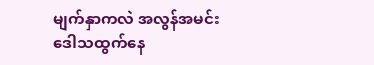မျက်နှာကလဲ အလွန်အမင်း ဒေါသထွက်နေ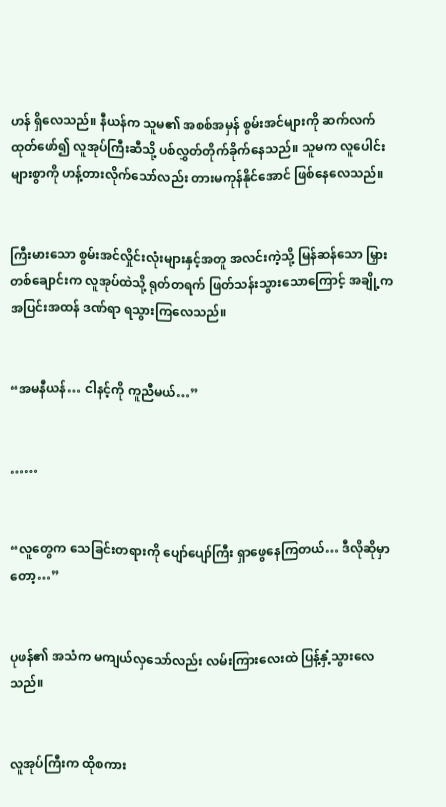ဟန် ရှိလေသည်။ နီယန်က သူမ၏ အစစ်အမှန် စွမ်းအင်များကို ဆက်လက်ထုတ်ဖော်၍ လူအုပ်ကြီးဆီသို့ ပစ်လွှတ်တိုက်ခိုက်နေသည်။ သူမက လူပေါင်းများစွာကို ဟန့်တားလိုက်သော်လည်း တားမကုန်နိုင်အောင် ဖြစ်နေလေသည်။


ကြီးမားသော စွမ်းအင်လှိုင်းလုံးများနှင့်အတူ အလင်းကဲ့သို့ မြန်ဆန်သော မြှားတစ်ချောင်းက လူအုပ်ထဲသို့ ရုတ်တရက် ဖြတ်သန်းသွားသောကြောင့် အချို့က အပြင်းအထန် ဒဏ်ရာ ရသွားကြလေသည်။


“အမနီယန်… ငါနင့်ကို ကူညီမယ်…”


……


“လူတွေက သေခြင်းတရားကို ပျော်ပျော်ကြီး ရှာဖွေနေကြတယ်… ဒီလိုဆိုမှာတော့…”


ပုဖန်၏ အသံက မကျယ်လှသော်လည်း လမ်းကြားလေးထဲ ပြန့်နှံ့သွားလေသည်။


လူအုပ်ကြီးက ထိုစကား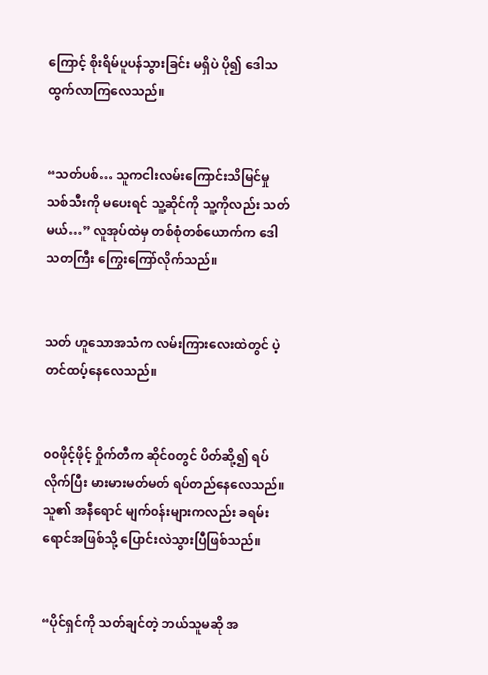ကြောင့် စိုးရိမ်ပူပန်သွားခြင်း မရှိပဲ ပို၍ ဒေါသထွက်လာကြလေသည်။


“သတ်ပစ်… သူကငါးလမ်းကြောင်းသိမြင်မှု သစ်သီးကို မပေးရင် သူ့ဆိုင်ကို သူ့ကိုလည်း သတ်မယ်…” လူအုပ်ထဲမှ တစ်စုံတစ်ယောက်က ဒေါသတကြီး ကြွေးကြော်လိုက်သည်။


သတ် ဟူသောအသံက လမ်းကြားလေးထဲတွင် ပဲ့တင်ထပ့်နေလေသည်။


၀၀ဖိုင့်ဖိုင့် ဝှိုက်တီက ဆိုင်၀တွင် ပိတ်ဆို့၍ ရပ်လိုက်ပြီး မားမားမတ်မတ် ရပ်တည်နေလေသည်။ သူ၏ အနီရောင် မျက်၀န်းများကလည်း ခရမ်းရောင်အဖြစ်သို့ ပြောင်းလဲသွားပြီဖြစ်သည်။


“ပိုင်ရှင်ကို သတ်ချင်တဲ့ ဘယ်သူမဆို အ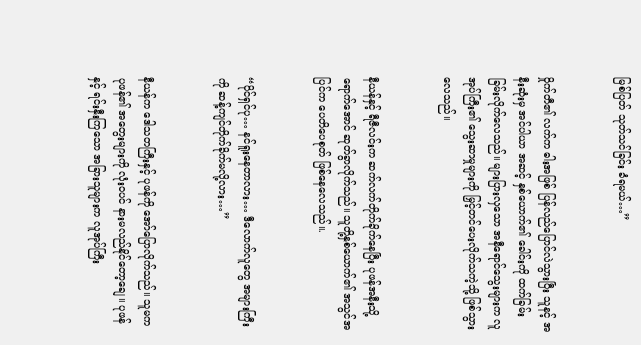မြစ်ပြတ် သုတ်သင်ခြင်း ခံရမယ်…”


၀ှိုက်တီ၏ လက်က ဓါးအဖြစ် ပြန်လည်ပြောင်လဲသွားပြီး သူနင့် အနီးဆုံးမှ အင်ပါယာ အဆင့် နှစ်ယောက်၏ ခေါင်းကို ထက်ခြမ်းခြမ်းလိုက်လေသည်။ များပြားလှသော အနီရောင်သွေးများက လူအုပ်ကြီး၏ သွေးဆာမှုများကို မြှင့်တင်ပေးလိုက်သကဲ့သို့ ဖြစ်သွားလေသည်။


နီယန်နှင့် ရီဇီလင်းက ဆက်လက်တိုက်ခိုက်နေပြီး ပုဖန်အနီးသို့ ရောက်အောင် ဆုတ်ခွာလိုက်သည်။ သူတို့နှစ်ယောက်၏ အသွင်အပြင်က ပေတိပေစုတ် ဖြစ်နေလေသည်။.


“ပိုင်ရှင်ပု… နင်ရူးနေတာလား… ဒီလောက်လူတွေ အများကြီးကို ဆန့်ကျင်တိုက်ခိုက်မလို့လား…”


နီယန်က ဒေါသတကြီးနှင့် ပုဖန်ကို အော်ပြောလိုက်သည်။ သူမက ပုဖန်၏ အတွေးများကို လုံး၀ပင် နားမလည်နိုင်တော့ချေ။ ပုဖန်နှင့် ရင်းနှီးကြသော အခြားသူများက လူအုပ်ကြီး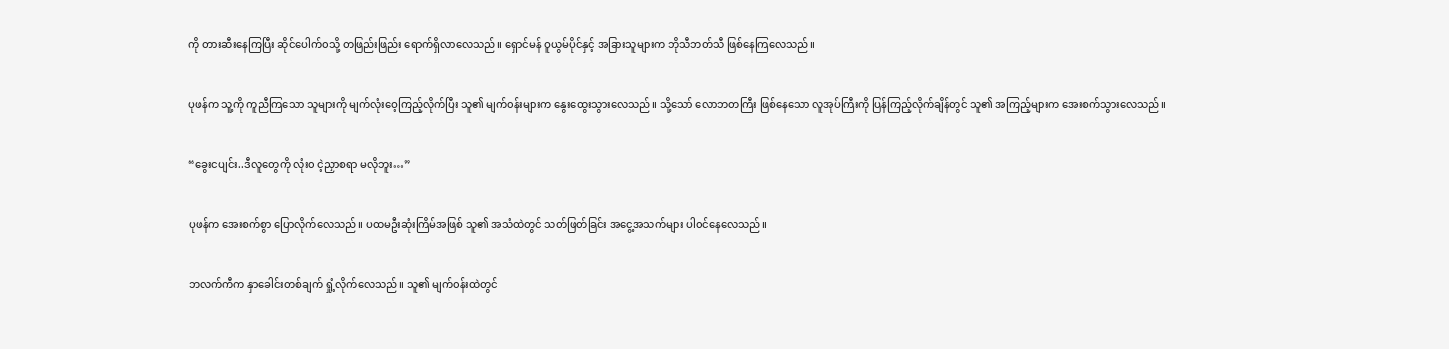ကို တားဆီးနေကြပြီး ဆိုင်ပေါက်၀သို့ တဖြည်းဖြည်း ရောက်ရှိလာလေသည်။ ရှောင်မန် ဝူယွမ်ပိုင်နှင့် အခြားသူများက ဘိုသီဘတ်သီ ဖြစ်နေကြလေသည်။


ပုဖန်က သူ့ကို ကူညီကြသော သူများကို မျက်လုံးဝေ့ကြည့်လိုက်ပြီး သူ၏ မျက်၀န်းများက နွေးထွေးသွားလေသည်။ သို့သော် လောဘတကြီး ဖြစ်နေသော လူအုပ်ကြီးကို ပြန်ကြည့်လိုက်ချိန်တွင် သူ၏ အကြည့်များက အေးစက်သွားလေသည်။


“ခွေးငပျင်း..ဒီလူတွေကို လုံး၀ ငဲ့ညှာစရာ မလိုဘူး…”


ပုဖန်က အေးစက်စွာ ပြောလိုက်လေသည်။ ပထမဦးဆုံးကြိမ်အဖြစ် သူ၏ အသံထဲတွင် သတ်ဖြတ်ခြင်း အငွေ့အသက်များ ပါ၀င်နေလေသည်။


ဘလက်ကီက နှာခေါင်းတစ်ချက် ရှုံ့လိုက်လေသည်။ သူ၏ မျက်၀န်းထဲတွင်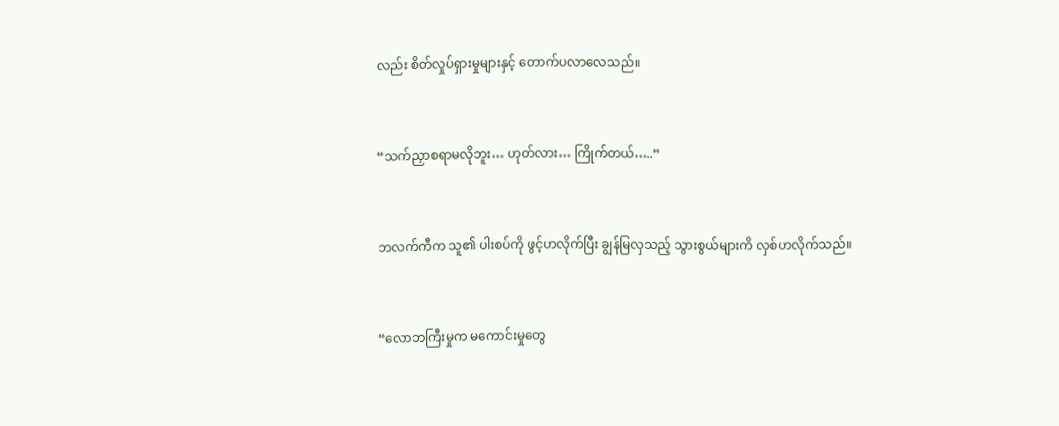လည်း စိတ်လှုပ်ရှားမှုများနှင့် တောက်ပလာလေသည်။


“သက်ညှာစရာမလိုဘူး… ဟုတ်လား… ကြိုက်တယ်…..”


ဘလက်ကီက သူ၏ ပါးစပ်ကို ဖွင့်ဟလိုက်ပြီး ချွန်မြလှသည့် သွားစွယ်များကိ လှစ်ဟလိုက်သည်။


“လောဘကြီးမှုက မကောင်းမှုတွေ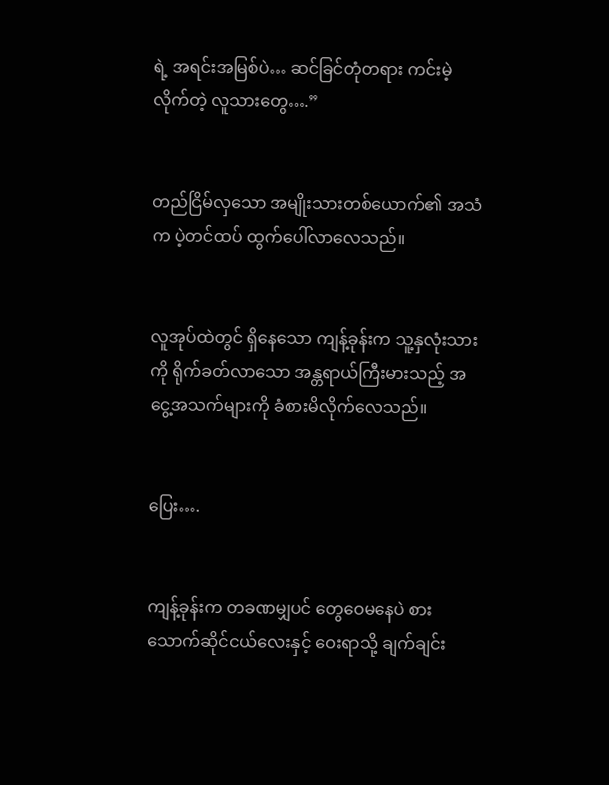ရဲ့ အရင်းအမြစ်ပဲ… ဆင်ခြင်တုံတရား ကင်းမဲ့လိုက်တဲ့ လူသားတွေ….”


တည်ငြိမ်လှသော အမျိုးသားတစ်ယောက်၏ အသံက ပဲ့တင်ထပ် ထွက်ပေါ်လာလေသည်။


လူအုပ်ထဲတွင် ရှိနေသော ကျန့်ခုန်းက သူ့နှလုံးသားကို ရိုက်ခတ်လာသော အန္တရာယ်ကြီးမားသည့် အငွေ့အသက်များကို ခံစားမိလိုက်လေသည်။


ပြေး….


ကျန့်ခုန်းက တခဏမျှပင် တွေဝေမနေပဲ စားသောက်ဆိုင်ငယ်လေးနှင့် ဝေးရာသို့ ချက်ချင်း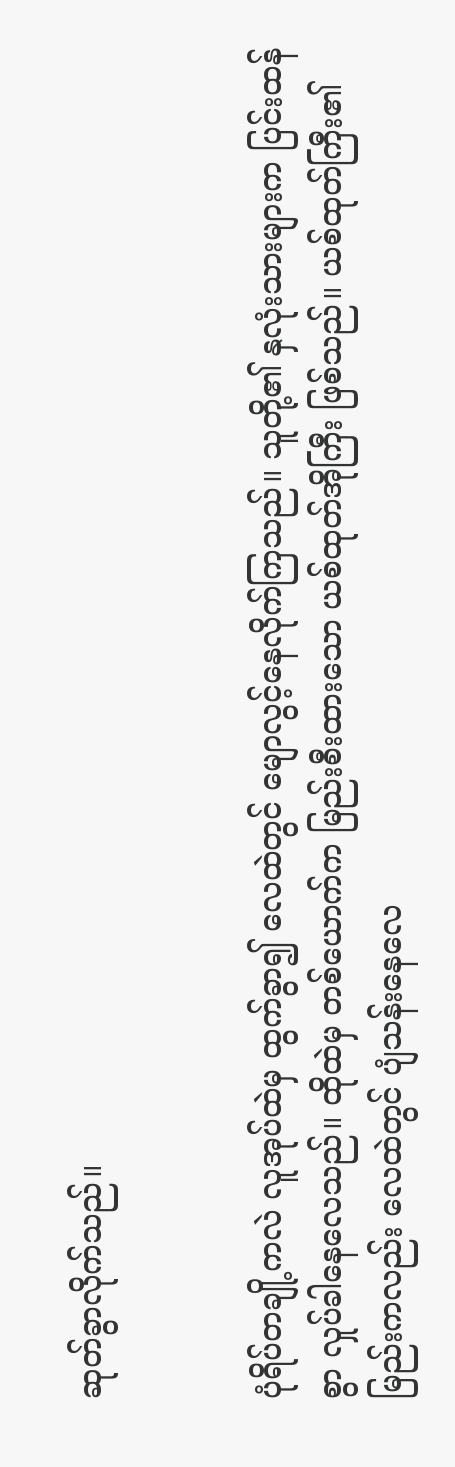ဆုတ်ခွာလိုက်သည်။


ပုံရိပ်တချို့ကလဲ လူအုပ်ထဲမှ ထွက်ခွာ၍ လေထဲတွင် မျောလွင့်နေလိုက်ကြသည်။ သူတို့၏ နှလုံးသားများက ပြင်းထန်စွာ လှုပ်ခါနေလေသည်။ ထိုထဲမှ တစ်ယောက်က မြည်းစီးထားသော ယစ်ထုတ်အိုကြီး ဖြစ်သည်။ ယစ်ထုတ်ကြီး၏ မြည်းကလည်း လေထဲတွင် ပျံသန်းနေလေ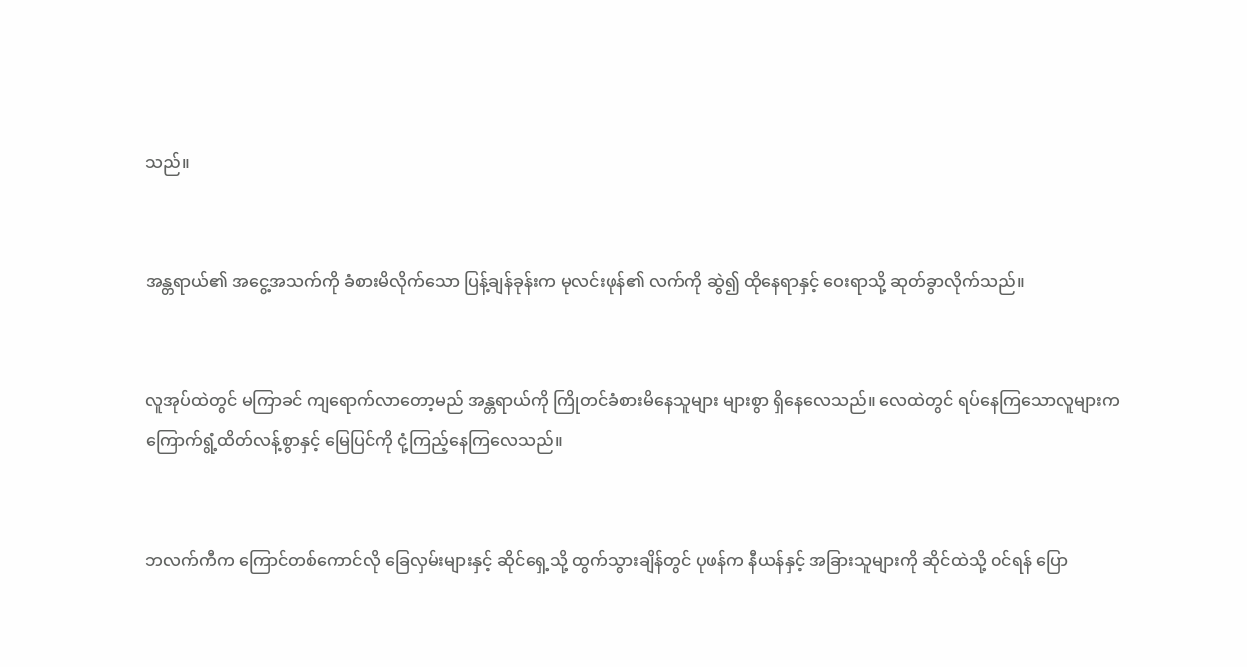သည်။


အန္တရာယ်၏ အငွေ့အသက်ကို ခံစားမိလိုက်သော ပြန့်ချန်ခုန်းက မုလင်းဖုန်၏ လက်ကို ဆွဲ၍ ထိုနေရာနှင့် ဝေးရာသို့ ဆုတ်ခွာလိုက်သည်။


လူအုပ်ထဲတွင် မကြာခင် ကျရောက်လာတော့မည် အန္တရာယ်ကို ကြိုတင်ခံစားမိနေသူများ များစွာ ရှိနေလေသည်။ လေထဲတွင် ရပ်နေကြသောလူများက ကြောက်ရွံ့ထိတ်လန့်စွာနှင့် မြေပြင်ကို ငုံ့ကြည့်နေကြလေသည်။


ဘလက်ကီက ကြောင်တစ်ကောင်လို ခြေလှမ်းများနှင့် ဆိုင်ရှေ့သို့ ထွက်သွားချိန်တွင် ပုဖန်က နီယန်နှင့် အခြားသူများကို ဆိုင်ထဲသို့ ၀င်ရန် ပြော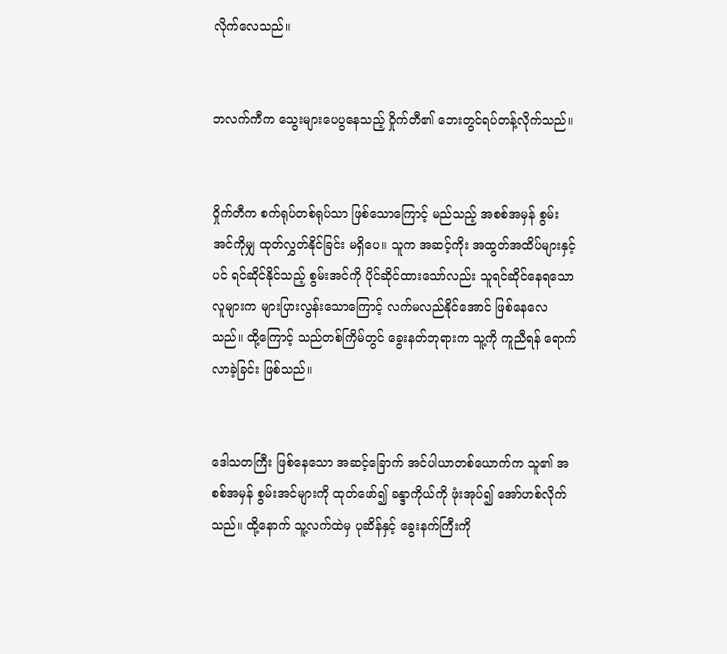လိုက်လေသည်။


ဘလက်ကီက သွေးများပေပွနေသည့် ဝှိုက်တီ၏ ဘေးတွင်ရပ်တန့်လိုက်သည်။


၀ှိုက်တီက စက်ရုပ်တစ်ရုပ်သာ ဖြစ်သောကြောင့် မည်သည့် အစစ်အမှန် စွမ်းအင်ကိုမျှ ထုတ်လွှတ်နိုင်ခြင်း မရှိပေ။ သူက အဆင့်ကိုး အထွတ်အထိပ်များနှင့်ပင် ရင်ဆိုင်နိုင်သည့် စွမ်းအင်ကို ပိုင်ဆိုင်ထားသော်လည်း သူရင်ဆိုင်နေရသော လူများက များပြားလွန်းသောကြောင့် လက်မလည်နိုင်အောင် ဖြစ်နေလေသည်။ ထို့ကြောင့် သည်တစ်ကြိမ်တွင် ခွေးနတ်ဘုရားက သူ့ကို ကူညီရန် ရောက်လာခဲ့ခြင်း ဖြစ်သည်။


ဒေါသတကြီး ဖြစ်နေသော အဆင့်ခြောက် အင်ပါယာတစ်ယောက်က သူ၏ အစစ်အမှန် စွမ်းအင်များကို ထုတ်ဖော်၍ ခန္ဒာကိုယ်ကို ဖုံးအုပ်၍ အော်ဟစ်လိုက်သည်။ ထို့နောက် သူ့လက်ထဲမှ ပုဆိန်နှင့် ခွေးနက်ကြီးကို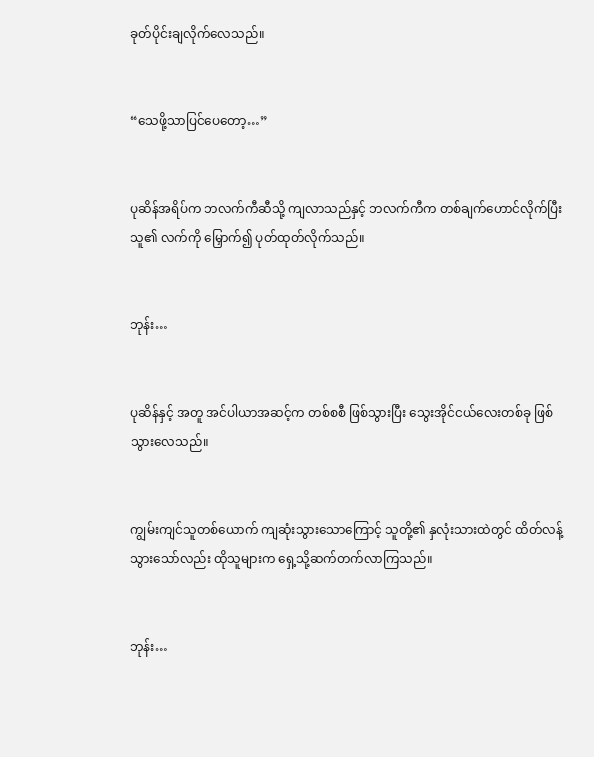ခုတ်ပိုင်းချလိုက်လေသည်။


“သေဖို့သာပြင်ပေတော့…”


ပုဆိန်အရိပ်က ဘလက်ကီဆီသို့ ကျလာသည်နှင့် ဘလက်ကီက တစ်ချက်ဟောင်လိုက်ပြီး သူ၏ လက်ကို မြှောက်၍ ပုတ်ထုတ်လိုက်သည်။


ဘုန်း…


ပုဆိန်နှင့် အတူ အင်ပါယာအဆင့်က တစ်စစီ ဖြစ်သွားပြီး သွေးအိုင်ငယ်လေးတစ်ခု ဖြစ်သွားလေသည်။


ကျွမ်းကျင်သူတစ်ယောက် ကျဆုံးသွားသောကြောင့် သူတို့၏ နှလုံးသားထဲတွင် ထိတ်လန့်သွားသော်လည်း ထိုသူများက ရှေ့သို့ဆက်တက်လာကြသည်။


ဘုန်း…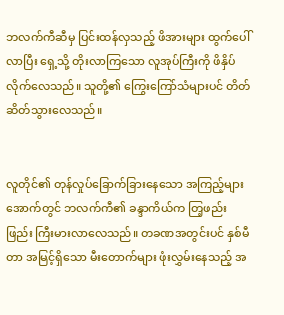ဘလက်ကီဆီမှ ပြင်းထန်လှသည့် ဖိအားများ ထွက်ပေါ်လာပြီး ရှေ့သို့ တိုးလာကြသော လူအုပ်ကြီးကို ဖိနှိပ်လိုက်လေသည်။ သူတို့၏ ကြွေးကြော်သံများပင် တိတ်ဆိတ်သွားလေသည်။


လူတိုင်၏ တုန်လှုပ်ခြောက်ခြားနေသော အကြည့်များအောက်တွင် ဘလက်ကီ၏ ခန္ဒာကိယ်က တြ့ဖည်းဖြည်း ကြီးမားလာလေသည်။ တခဏအတွင်းပင် နှစ်မီတာ အမြင့်ရှိသော မီးတောက်များ ဖုံးလွှမ်းနေသည့် အ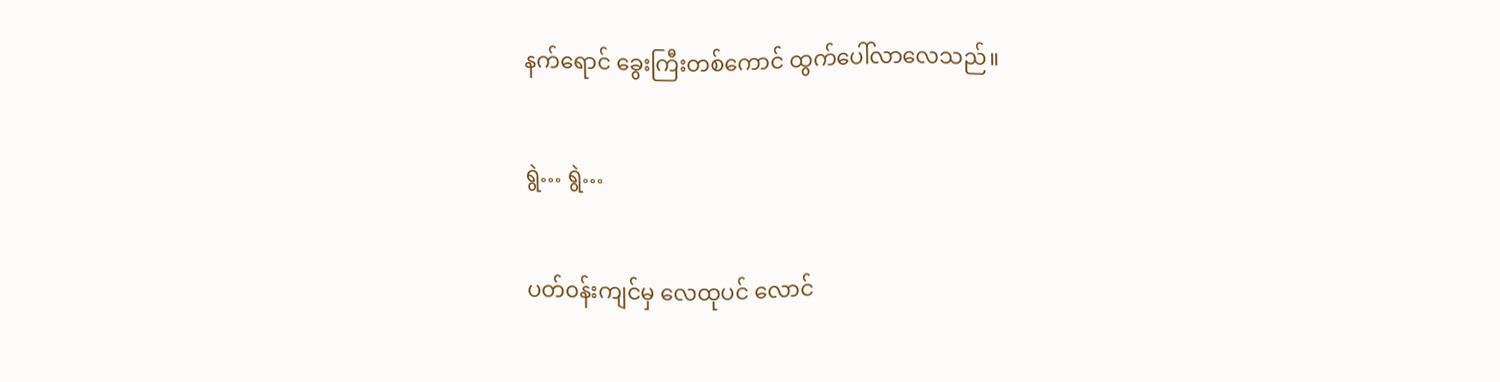နက်ရောင် ခွေးကြီးတစ်ကောင် ထွက်ပေါ်လာလေသည်။


ရွဲ… ရွဲ…


ပတ်၀န်းကျင်မှ လေထုပင် လောင်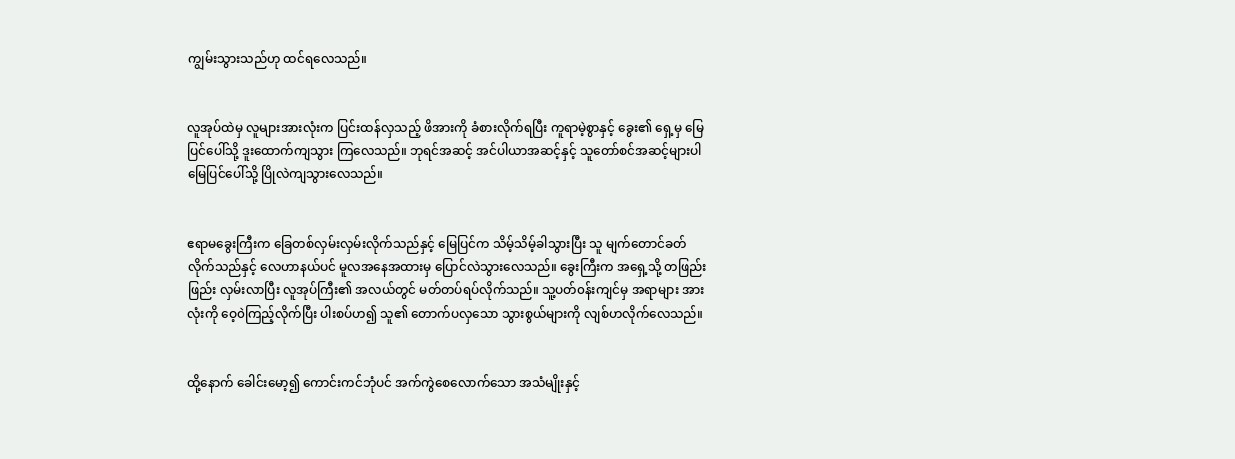ကျွမ်းသွားသည်ဟု ထင်ရလေသည်။


လူအုပ်ထဲမှ လူများအားလုံးက ပြင်းထန်လှသည့် ဖိအားကို ခံစားလိုက်ရပြီး ကူရာမဲ့စွာနှင့် ခွေး၏ ရှေ့မှ မြေပြင်ပေါ်သို့ ဒူးထောက်ကျသွား ကြလေသည်။ ဘုရင်အဆင့် အင်ပါယာအဆင့်နှင့် သူတော်စင်အဆင့်များပါ မြေပြင်ပေါ်သို့ ပြိုလဲကျသွားလေသည်။


ဧရာမခွေးကြီးက ခြေတစ်လှမ်းလှမ်းလိုက်သည်နှင့် မြေပြင်က သိမ့်သိမ့်ခါသွားပြီး သူ မျက်တောင်ခတ်လိုက်သည်နှင့် လေဟာနယ်ပင် မူလအနေအထားမှ ပြောင်လဲသွားလေသည်။ ခွေးကြီးက အရှေ့သို့ တဖြည်းဖြည်း လှမ်းလာပြီး လူအုပ်ကြီး၏ အလယ်တွင် မတ်တပ်ရပ်လိုက်သည်။ သူ့ပတ်၀န်းကျင်မှ အရာများ အားလုံးကို ဝေ့၀ဲကြည့်လိုက်ပြီး ပါးစပ်ဟ၍ သူ၏ တောက်ပလှသော သွားစွယ်များကို လျစ်ဟလိုက်လေသည်။


ထို့နောက် ခေါင်းမော့၍ ကောင်းကင်ဘုံပင် အက်ကွဲစေလောက်သော အသံမျိုးနှင့်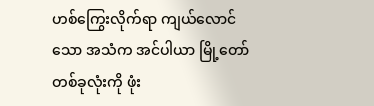ဟစ်ကြွေးလိုက်ရာ ကျယ်လောင်သော အသံက အင်ပါယာ မြို့တော်တစ်ခုလုံးကို ဖုံး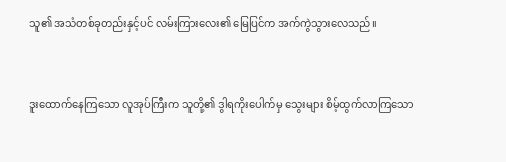သူ၏ အသံတစ်ခုတည်းနှင့်ပင် လမ်းကြားလေး၏ မြေပြင်က အက်ကွဲသွားလေသည်။


ဒူးထောက်နေကြသော လူအုပ်ကြီးက သူတို့၏ ဒွါရကိုးပေါက်မှ သွေးများ စိမ့်ထွက်လာကြသော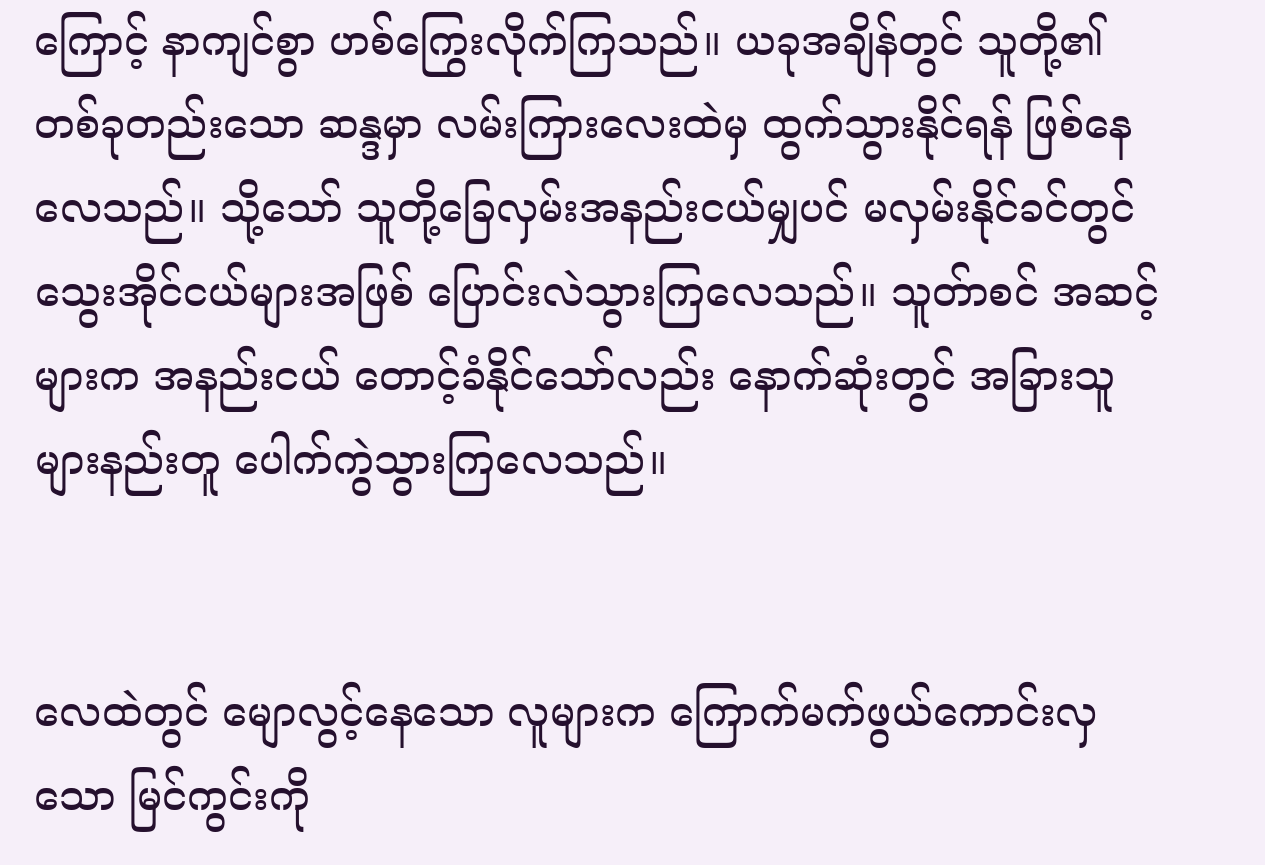ကြောင့် နာကျင်စွာ ဟစ်ကြွေးလိုက်ကြသည်။ ယခုအချိန်တွင် သူတို့၏ တစ်ခုတည်းသော ဆန္ဒမှာ လမ်းကြားလေးထဲမှ ထွက်သွားနိုင်ရန် ဖြစ်နေလေသည်။ သို့သော် သူတို့ခြေလှမ်းအနည်းငယ်မျှပင် မလှမ်းနိုင်ခင်တွင် သွေးအိုင်ငယ်များအဖြစ် ပြောင်းလဲသွားကြလေသည်။ သူတ်ာစင် အဆင့်များက အနည်းငယ် တောင့်ခံနိုင်သော်လည်း နောက်ဆုံးတွင် အခြားသူများနည်းတူ ပေါက်ကွဲသွားကြလေသည်။


လေထဲတွင် မျောလွင့်နေသော လူများက ကြောက်မက်ဖွယ်ကောင်းလှသော မြင်ကွင်းကို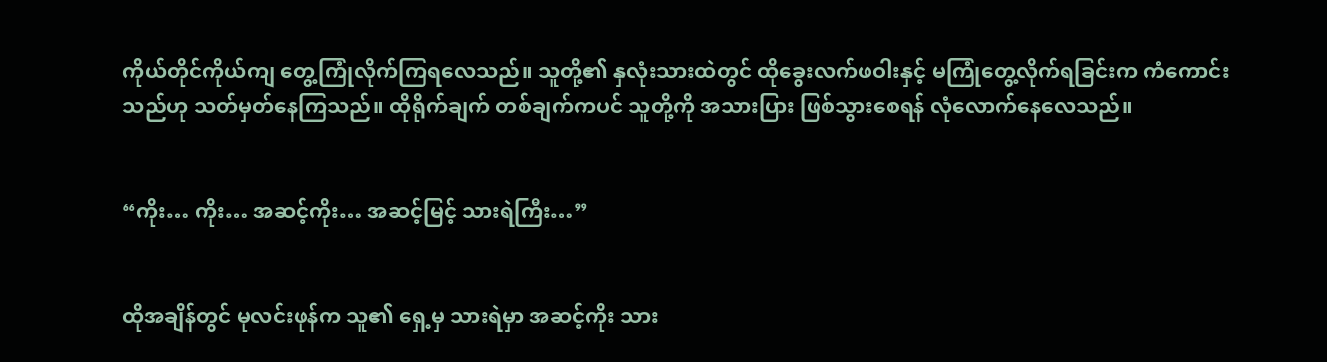ကိုယ်တိုင်ကိုယ်ကျ တွေ့ကြုံလိုက်ကြရလေသည်။ သူတို့၏ နှလုံးသားထဲတွင် ထိုခွေးလက်ဖဝါးနှင့် မကြုံတွေ့လိုက်ရခြင်းက ကံကောင်းသည်ဟု သတ်မှတ်နေကြသည်။ ထိုရိုက်ချက် တစ်ချက်ကပင် သူတို့ကို အသားပြား ဖြစ်သွားစေရန် လုံလောက်နေလေသည်။


“ကိုး… ကိုး… အဆင့်ကိုး… အဆင့်မြင့် သားရဲကြီး…”


ထိုအချိန်တွင် မုလင်းဖုန်က သူ၏ ရှေ့မှ သားရဲမှာ အဆင့်ကိုး သား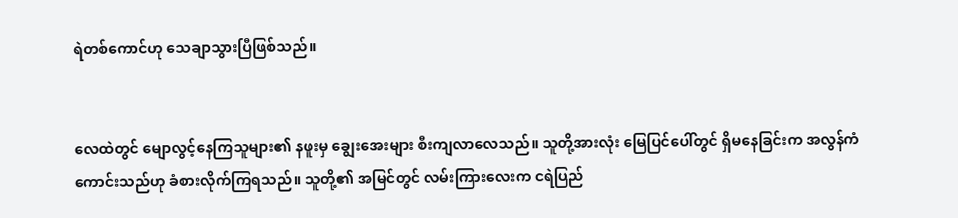ရဲတစ်ကောင်ဟု သေချာသွားပြီဖြစ်သည်။


လေထဲတွင် မျောလွင့်နေကြသူများ၏ နဖူးမှ ချွေးအေးများ စီးကျလာလေသည်။ သူတို့အားလုံး မြေပြင်ပေါ်တွင် ရှိမနေခြင်းက အလွန်ကံကောင်းသည်ဟု ခံစားလိုက်ကြရသည်။ သူတို့၏ အမြင်တွင် လမ်းကြားလေးက ငရဲပြည်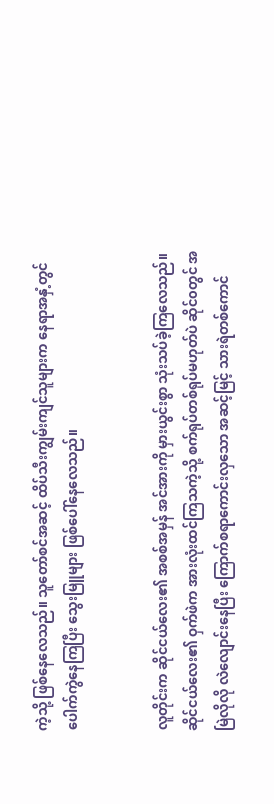ကဲ့သို့ ဖြစ်နေလေသည်။ သူတော်စင်အဆင့် ထိပ်သီးကျွမ်းကျင်သူများက နေရာအနှံ့တွင် ပေါက်ကွဲနေကြပြီး သွေးမြူများ ဖြစ်ပေါ်နေလေသည်။


လူတိုင်းက ဆိုင်ငယ်လေး၏ အစစ်အမှန် အင်အားကို မှားယွင်းစွာ သုံးသပ်ခဲ့ကြလေသည်။ ဆိုင်ငယ်လေး၏ ဝှက်ဖဲက အားလုံးထင်ကြသကဲ့သို့ စက်ရုပ်တစ်ရုပ်မဟုတ်ပဲ ဆိုင်၀တွင် အမြဲလိုလို လဲလျောင်းနေပြီး ကြောက်စရာကောင်းလှသော အဆင့်မြင့် သားရဲတစ်ကောင်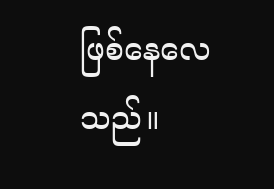ဖြစ်နေလေသည်။